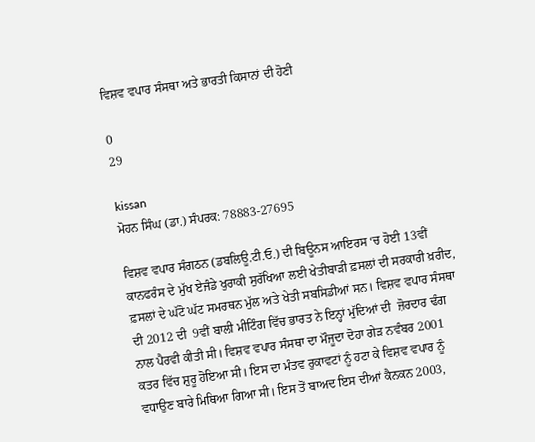ਵਿਸ਼ਵ ਵਪਾਰ ਸੰਸਥਾ ਅਤੇ ਭਾਰਤੀ ਕਿਸਾਨਾਂ ਦੀ ਹੋਣੀ

0
29

kissan
ਮੋਹਨ ਸਿੰਘ (ਡਾ.) ਸੰਪਰਕ: 78883-27695

ਵਿਸ਼ਵ ਵਪਾਰ ਸੰਗਠਨ (ਡਬਲਿਊ.ਟੀ.ਓ.) ਦੀ ਬਿਊਨਸ ਆਇਰਸ ‘ਚ ਹੋਈ 13ਵੀਂ ਕਾਨਫਰੰਸ ਦੇ ਮੁੱਖ ਏਜੰਡੇ ਖੁਰਾਕੀ ਸੁਰੱਖਿਆ ਲਈ ਖੇਤੀਬਾੜੀ ਫ਼ਸਲਾਂ ਦੀ ਸਰਕਾਰੀ ਖ਼ਰੀਦ, ਫ਼ਸਲਾਂ ਦੇ ਘੱਟੋ ਘੱਟ ਸਮਰਥਨ ਮੁੱਲ ਅਤੇ ਖੇਤੀ ਸਬਸਿਡੀਆਂ ਸਨ। ਵਿਸ਼ਵ ਵਪਾਰ ਸੰਸਥਾ ਦੀ 2012 ਦੀ  9ਵੀਂ ਬਾਲੀ ਮੀਟਿੰਗ ਵਿੱਚ ਭਾਰਤ ਨੇ ਇਨ੍ਹਾਂ ਮੁੱਦਿਆਂ ਦੀ  ਜ਼ੋਰਦਾਰ ਢੰਗ ਨਾਲ ਪੈਰਵੀ ਕੀਤੀ ਸੀ। ਵਿਸ਼ਵ ਵਪਾਰ ਸੰਸਥਾ ਦਾ ਮੌਜੂਦਾ ਦੋਹਾ ਗੇੜ ਨਵੰਬਰ 2001 ਕਤਰ ਵਿੱਚ ਸ਼ੁਰੂ ਹੋਇਆ ਸੀ। ਇਸ ਦਾ ਮੰਤਵ ਰੁਕਾਵਟਾਂ ਨੂੰ ਹਟਾ ਕੇ ਵਿਸ਼ਵ ਵਪਾਰ ਨੂੰ ਵਧਾਉਣ ਬਾਰੇ ਮਿਥਿਆ ਗਿਆ ਸੀ। ਇਸ ਤੋਂ ਬਾਅਦ ਇਸ ਦੀਆਂ ਕੈਨਕਨ 2003,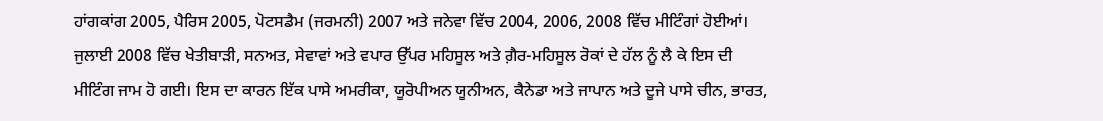ਹਾਂਗਕਾਂਗ 2005, ਪੈਰਿਸ 2005, ਪੋਟਸਡੈਮ (ਜਰਮਨੀ) 2007 ਅਤੇ ਜਨੇਵਾ ਵਿੱਚ 2004, 2006, 2008 ਵਿੱਚ ਮੀਟਿੰਗਾਂ ਹੋਈਆਂ। ਜੁਲਾਈ 2008 ਵਿੱਚ ਖੇਤੀਬਾੜੀ, ਸਨਅਤ, ਸੇਵਾਵਾਂ ਅਤੇ ਵਪਾਰ ਉੱਪਰ ਮਹਿਸੂਲ ਅਤੇ ਗ਼ੈਰ-ਮਹਿਸੂਲ ਰੋਕਾਂ ਦੇ ਹੱਲ ਨੂੰ ਲੈ ਕੇ ਇਸ ਦੀ ਮੀਟਿੰਗ ਜਾਮ ਹੋ ਗਈ। ਇਸ ਦਾ ਕਾਰਨ ਇੱਕ ਪਾਸੇ ਅਮਰੀਕਾ, ਯੂਰੋਪੀਅਨ ਯੂਨੀਅਨ, ਕੈਨੇਡਾ ਅਤੇ ਜਾਪਾਨ ਅਤੇ ਦੂਜੇ ਪਾਸੇ ਚੀਨ, ਭਾਰਤ,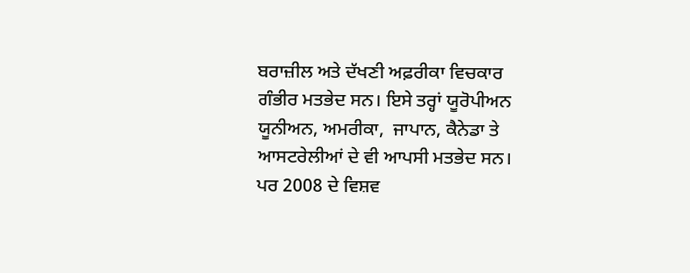ਬਰਾਜ਼ੀਲ ਅਤੇ ਦੱਖਣੀ ਅਫ਼ਰੀਕਾ ਵਿਚਕਾਰ ਗੰਭੀਰ ਮਤਭੇਦ ਸਨ। ਇਸੇ ਤਰ੍ਹਾਂ ਯੂਰੋਪੀਅਨ ਯੂਨੀਅਨ, ਅਮਰੀਕਾ,  ਜਾਪਾਨ, ਕੈਨੇਡਾ ਤੇ ਆਸਟਰੇਲੀਆਂ ਦੇ ਵੀ ਆਪਸੀ ਮਤਭੇਦ ਸਨ। ਪਰ 2008 ਦੇ ਵਿਸ਼ਵ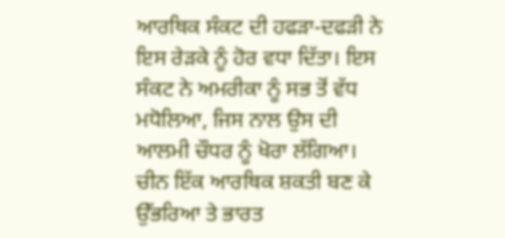ਆਰਥਿਕ ਸੰਕਟ ਦੀ ਹਫੜਾ-ਦਫੜੀ ਨੇ ਇਸ ਰੇੜਕੇ ਨੂੰ ਹੋਰ ਵਧਾ ਦਿੱਤਾ। ਇਸ ਸੰਕਟ ਨੇ ਅਮਰੀਕਾ ਨੂੰ ਸਭ ਤੋਂ ਵੱਧ ਮਧੋਲਿਆ, ਜਿਸ ਨਾਲ ਉਸ ਦੀ ਆਲਮੀ ਚੌਧਰ ਨੂੰ ਖੋਰਾ ਲੱਗਿਆ। ਚੀਨ ਇੱਕ ਆਰਥਿਕ ਸ਼ਕਤੀ ਬਣ ਕੇ ਉੱਭਰਿਆ ਤੇ ਭਾਰਤ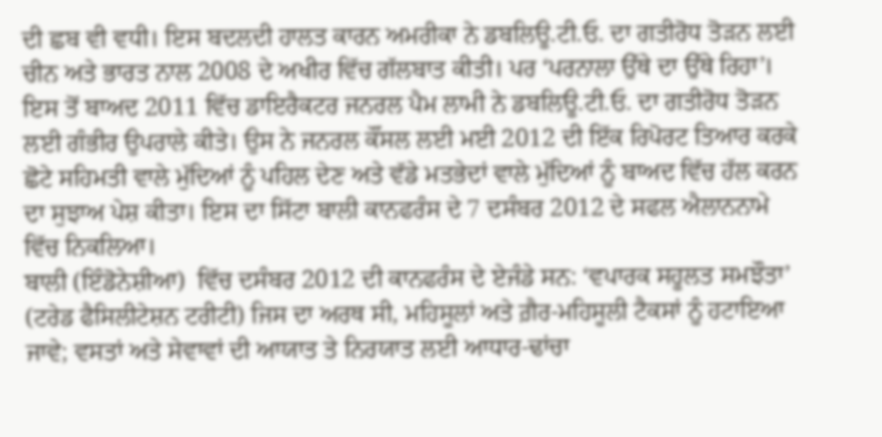ਦੀ ਛਬ ਵੀ ਵਧੀ। ਇਸ ਬਦਲਦੀ ਹਾਲਤ ਕਾਰਨ ਅਮਰੀਕਾ ਨੇ ਡਬਲਿਊ.ਟੀ.ਓ. ਦਾ ਗਤੀਰੋਧ ਤੋੜਨ ਲਈ ਚੀਨ ਅਤੇ ਭਾਰਤ ਨਾਲ 2008 ਦੇ ਅਖੀਰ ਵਿੱਚ ਗੱਲਬਾਤ ਕੀਤੀ। ਪਰ ‘ਪਰਨਾਲਾ ਉੱਥੇ ਦਾ ਉੱਥੇ ਰਿਹਾ’। ਇਸ ਤੋਂ ਬਾਅਦ 2011 ਵਿੱਚ ਡਾਇਰੈਕਟਰ ਜਨਰਲ ਪੈਮ ਲਾਮੀ ਨੇ ਡਬਲਿਊ.ਟੀ.ਓ. ਦਾ ਗਤੀਰੋਧ ਤੋੜਨ ਲਈ ਗੰਭੀਰ ਉਪਰਾਲੇ ਕੀਤੇ। ਉਸ ਨੇ ਜਨਰਲ ਕੌਂਸਲ ਲਈ ਮਈ 2012 ਦੀ ਇੱਕ ਰਿਪੋਰਟ ਤਿਆਰ ਕਰਕੇ ਛੋਟੇ ਸਹਿਮਤੀ ਵਾਲੇ ਮੁੱਦਿਆਂ ਨੂੰ ਪਹਿਲ ਦੇਣ ਅਤੇ ਵੱਡੇ ਮਤਭੇਦਾਂ ਵਾਲੇ ਮੁੱਦਿਆਂ ਨੂੰ ਬਾਅਦ ਵਿੱਚ ਹੱਲ ਕਰਨ ਦਾ ਸੁਝਾਅ ਪੇਸ਼ ਕੀਤਾ। ਇਸ ਦਾ ਸਿੱਟਾ ਬਾਲੀ ਕਾਨਫਰੰਸ ਦੇ 7 ਦਸੰਬਰ 2012 ਦੇ ਸਫਲ ਐਲਾਨਨਾਮੇ ਵਿੱਚ ਨਿਕਲਿਆ।
ਬਾਲੀ (ਇੰਡੋਨੇਸ਼ੀਆ)  ਵਿੱਚ ਦਸੰਬਰ 2012 ਦੀ ਕਾਨਫਰੰਸ ਦੇ ਏਜੰਡੇ ਸਨ: ‘ਵਪਾਰਕ ਸਹੂਲਤ ਸਮਝੌਤਾ’ (ਟਰੇਡ ਫੈਸਿਲੀਟੇਸ਼ਨ ਟਰੀਟੀ) ਜਿਸ ਦਾ ਅਰਥ ਸੀ, ਮਹਿਸੂਲਾਂ ਅਤੇ ਗ਼ੈਰ-ਮਹਿਸੂਲੀ ਟੈਕਸਾਂ ਨੂੰ ਹਟਾਇਆ ਜਾਵੇ; ਵਸਤਾਂ ਅਤੇ ਸੇਵਾਵਾਂ ਦੀ ਆਯਾਤ ਤੇ ਨਿਰਯਾਤ ਲਈ ਆਧਾਰ-ਢਾਂਚਾ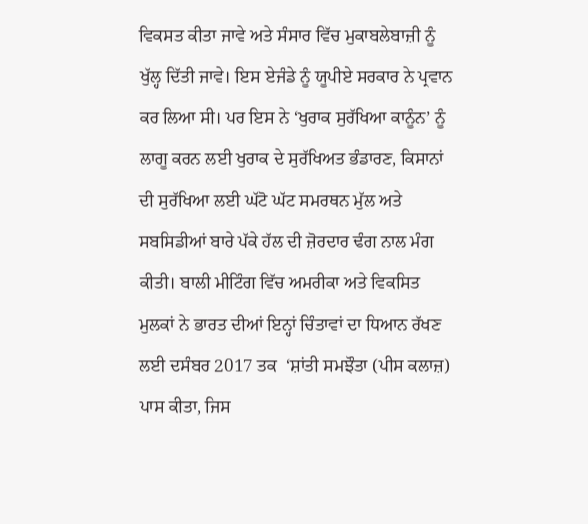ਵਿਕਸਤ ਕੀਤਾ ਜਾਵੇ ਅਤੇ ਸੰਸਾਰ ਵਿੱਚ ਮੁਕਾਬਲੇਬਾਜ਼ੀ ਨੂੰ ਖੁੱਲ੍ਹ ਦਿੱਤੀ ਜਾਵੇ। ਇਸ ਏਜੰਡੇ ਨੂੰ ਯੂਪੀਏ ਸਰਕਾਰ ਨੇ ਪ੍ਰਵਾਨ ਕਰ ਲਿਆ ਸੀ। ਪਰ ਇਸ ਨੇ ‘ਖੁਰਾਕ ਸੁਰੱਖਿਆ ਕਾਨੂੰਨ’ ਨੂੰ ਲਾਗੂ ਕਰਨ ਲਈ ਖੁਰਾਕ ਦੇ ਸੁਰੱਖਿਅਤ ਭੰਡਾਰਣ, ਕਿਸਾਨਾਂ ਦੀ ਸੁਰੱਖਿਆ ਲਈ ਘੱਟੋ ਘੱਟ ਸਮਰਥਨ ਮੁੱਲ ਅਤੇ ਸਬਸਿਡੀਆਂ ਬਾਰੇ ਪੱਕੇ ਹੱਲ ਦੀ ਜ਼ੋਰਦਾਰ ਢੰਗ ਨਾਲ ਮੰਗ ਕੀਤੀ। ਬਾਲੀ ਮੀਟਿੰਗ ਵਿੱਚ ਅਮਰੀਕਾ ਅਤੇ ਵਿਕਸਿਤ ਮੁਲਕਾਂ ਨੇ ਭਾਰਤ ਦੀਆਂ ਇਨ੍ਹਾਂ ਚਿੰਤਾਵਾਂ ਦਾ ਧਿਆਨ ਰੱਖਣ ਲਈ ਦਸੰਬਰ 2017 ਤਕ  ‘ਸ਼ਾਂਤੀ ਸਮਝੌਤਾ (ਪੀਸ ਕਲਾਜ਼) ਪਾਸ ਕੀਤਾ, ਜਿਸ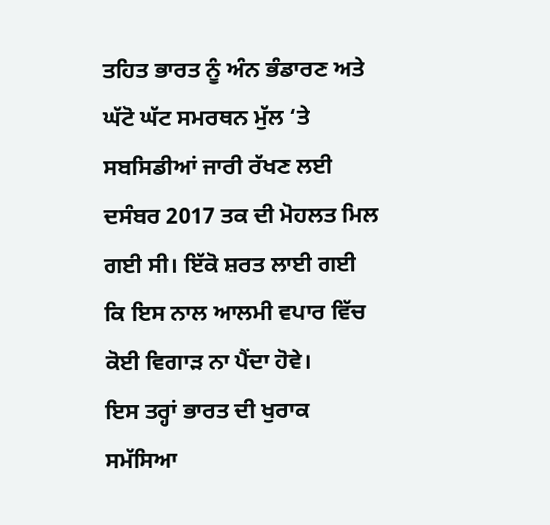ਤਹਿਤ ਭਾਰਤ ਨੂੰ ਅੰਨ ਭੰਡਾਰਣ ਅਤੇ ਘੱਟੋ ਘੱਟ ਸਮਰਥਨ ਮੁੱਲ ‘ਤੇ ਸਬਸਿਡੀਆਂ ਜਾਰੀ ਰੱਖਣ ਲਈ ਦਸੰਬਰ 2017 ਤਕ ਦੀ ਮੋਹਲਤ ਮਿਲ ਗਈ ਸੀ। ਇੱਕੋ ਸ਼ਰਤ ਲਾਈ ਗਈ ਕਿ ਇਸ ਨਾਲ ਆਲਮੀ ਵਪਾਰ ਵਿੱਚ ਕੋਈ ਵਿਗਾੜ ਨਾ ਪੈਂਦਾ ਹੋਵੇ।
ਇਸ ਤਰ੍ਹਾਂ ਭਾਰਤ ਦੀ ਖੁਰਾਕ ਸਮੱਸਿਆ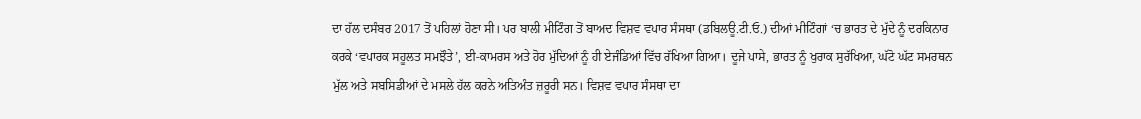ਦਾ ਹੱਲ ਦਸੰਬਰ 2017 ਤੋਂ ਪਹਿਲਾਂ ਹੋਣਾ ਸੀ। ਪਰ ਬਾਲੀ ਮੀਟਿੰਗ ਤੋਂ ਬਾਅਦ ਵਿਸ਼ਵ ਵਪਾਰ ਸੰਸਥਾ (ਡਬਿਲਊ.ਟੀ.ਓ.) ਦੀਆਂ ਮੀਟਿੰਗਾਂ ‘ਚ ਭਾਰਤ ਦੇ ਮੁੱਦੇ ਨੂੰ ਦਰਕਿਨਾਰ ਕਰਕੇ ‘ਵਪਾਰਕ ਸਹੂਲਤ ਸਮਝੌਤੇ’, ਈ-ਕਾਮਰਸ ਅਤੇ ਹੋਰ ਮੁੱਦਿਆਂ ਨੂੰ ਹੀ ਏਜੰਡਿਆਂ ਵਿੱਚ ਰੱਖਿਆ ਗਿਆ। ਦੂਜੇ ਪਾਸੇ, ਭਾਰਤ ਨੂੰ ਖੁਰਾਕ ਸੁਰੱਖਿਆ, ਘੱਟੋ ਘੱਟ ਸਮਰਥਨ ਮੁੱਲ ਅਤੇ ਸਬਸਿਡੀਆਂ ਦੇ ਮਸਲੇ ਹੱਲ ਕਰਨੇ ਅਤਿਅੰਤ ਜ਼ਰੂਰੀ ਸਨ। ਵਿਸ਼ਵ ਵਪਾਰ ਸੰਸਥਾ ਦਾ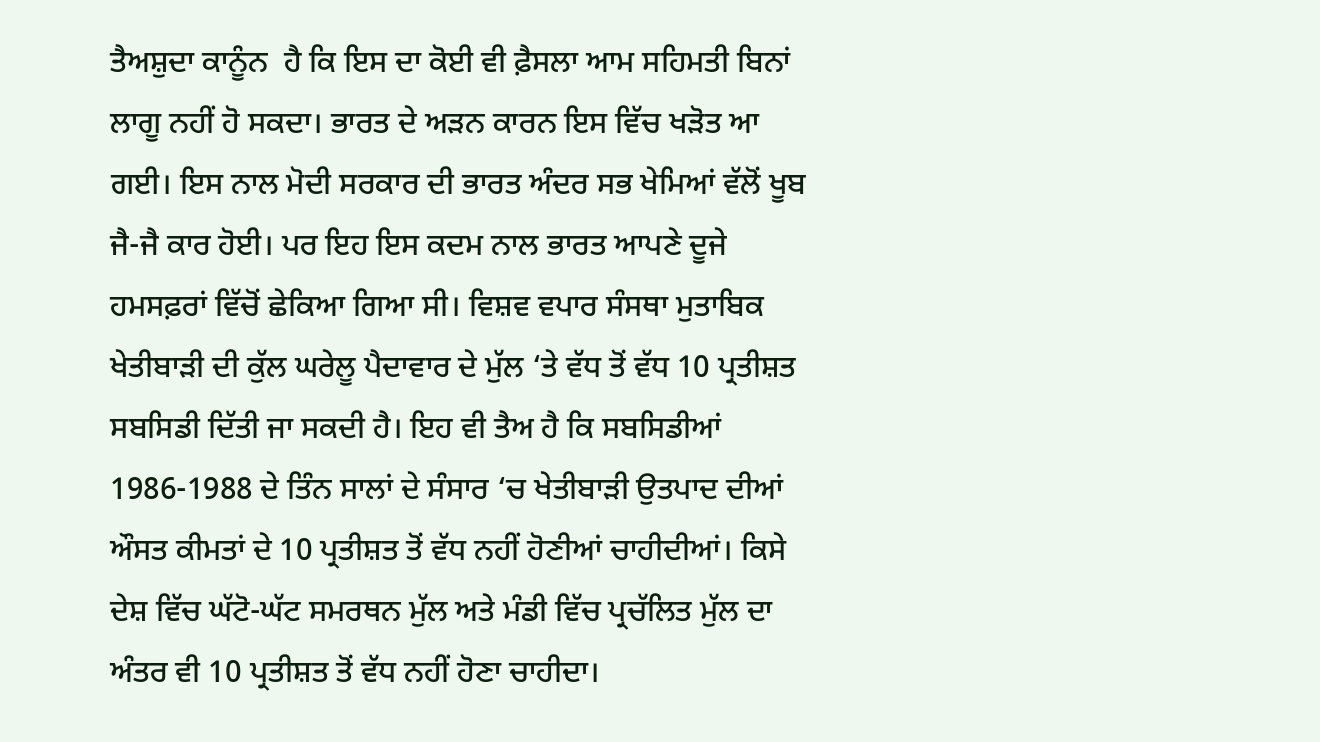ਤੈਅਸ਼ੁਦਾ ਕਾਨੂੰਨ  ਹੈ ਕਿ ਇਸ ਦਾ ਕੋਈ ਵੀ ਫ਼ੈਸਲਾ ਆਮ ਸਹਿਮਤੀ ਬਿਨਾਂ ਲਾਗੂ ਨਹੀਂ ਹੋ ਸਕਦਾ। ਭਾਰਤ ਦੇ ਅੜਨ ਕਾਰਨ ਇਸ ਵਿੱਚ ਖੜੋਤ ਆ ਗਈ। ਇਸ ਨਾਲ ਮੋਦੀ ਸਰਕਾਰ ਦੀ ਭਾਰਤ ਅੰਦਰ ਸਭ ਖੇਮਿਆਂ ਵੱਲੋਂ ਖੂਬ ਜੈ-ਜੈ ਕਾਰ ਹੋਈ। ਪਰ ਇਹ ਇਸ ਕਦਮ ਨਾਲ ਭਾਰਤ ਆਪਣੇ ਦੂਜੇ ਹਮਸਫ਼ਰਾਂ ਵਿੱਚੋਂ ਛੇਕਿਆ ਗਿਆ ਸੀ। ਵਿਸ਼ਵ ਵਪਾਰ ਸੰਸਥਾ ਮੁਤਾਬਿਕ ਖੇਤੀਬਾੜੀ ਦੀ ਕੁੱਲ ਘਰੇਲੂ ਪੈਦਾਵਾਰ ਦੇ ਮੁੱਲ ‘ਤੇ ਵੱਧ ਤੋਂ ਵੱਧ 10 ਪ੍ਰਤੀਸ਼ਤ ਸਬਸਿਡੀ ਦਿੱਤੀ ਜਾ ਸਕਦੀ ਹੈ। ਇਹ ਵੀ ਤੈਅ ਹੈ ਕਿ ਸਬਸਿਡੀਆਂ 1986-1988 ਦੇ ਤਿੰਨ ਸਾਲਾਂ ਦੇ ਸੰਸਾਰ ‘ਚ ਖੇਤੀਬਾੜੀ ਉਤਪਾਦ ਦੀਆਂ ਔਸਤ ਕੀਮਤਾਂ ਦੇ 10 ਪ੍ਰਤੀਸ਼ਤ ਤੋਂ ਵੱਧ ਨਹੀਂ ਹੋਣੀਆਂ ਚਾਹੀਦੀਆਂ। ਕਿਸੇ ਦੇਸ਼ ਵਿੱਚ ਘੱਟੋ-ਘੱਟ ਸਮਰਥਨ ਮੁੱਲ ਅਤੇ ਮੰਡੀ ਵਿੱਚ ਪ੍ਰਚੱਲਿਤ ਮੁੱਲ ਦਾ ਅੰਤਰ ਵੀ 10 ਪ੍ਰਤੀਸ਼ਤ ਤੋਂ ਵੱਧ ਨਹੀਂ ਹੋਣਾ ਚਾਹੀਦਾ।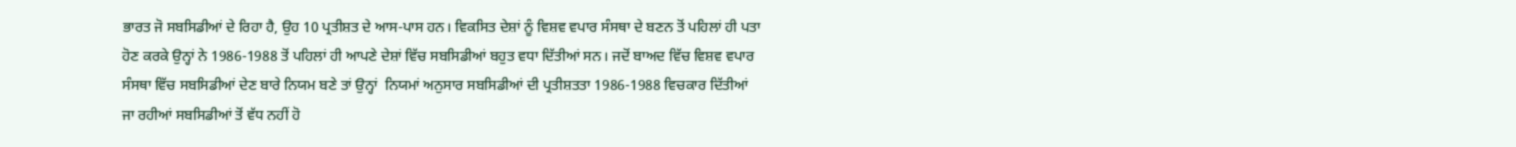ਭਾਰਤ ਜੋ ਸਬਸਿਡੀਆਂ ਦੇ ਰਿਹਾ ਹੈ, ਉਹ 10 ਪ੍ਰਤੀਸ਼ਤ ਦੇ ਆਸ-ਪਾਸ ਹਨ। ਵਿਕਸਿਤ ਦੇਸ਼ਾਂ ਨੂੰ ਵਿਸ਼ਵ ਵਪਾਰ ਸੰਸਥਾ ਦੇ ਬਣਨ ਤੋਂ ਪਹਿਲਾਂ ਹੀ ਪਤਾ ਹੋਣ ਕਰਕੇ ਉਨ੍ਹਾਂ ਨੇ 1986-1988 ਤੋਂ ਪਹਿਲਾਂ ਹੀ ਆਪਣੇ ਦੇਸ਼ਾਂ ਵਿੱਚ ਸਬਸਿਡੀਆਂ ਬਹੁਤ ਵਧਾ ਦਿੱਤੀਆਂ ਸਨ। ਜਦੋਂ ਬਾਅਦ ਵਿੱਚ ਵਿਸ਼ਵ ਵਪਾਰ ਸੰਸਥਾ ਵਿੱਚ ਸਬਸਿਡੀਆਂ ਦੇਣ ਬਾਰੇ ਨਿਯਮ ਬਣੇ ਤਾਂ ਉਨ੍ਹਾਂ  ਨਿਯਮਾਂ ਅਨੁਸਾਰ ਸਬਸਿਡੀਆਂ ਦੀ ਪ੍ਰਤੀਸ਼ਤਤਾ 1986-1988 ਵਿਚਕਾਰ ਦਿੱਤੀਆਂ ਜਾ ਰਹੀਆਂ ਸਬਸਿਡੀਆਂ ਤੋਂ ਵੱਧ ਨਹੀਂ ਹੋ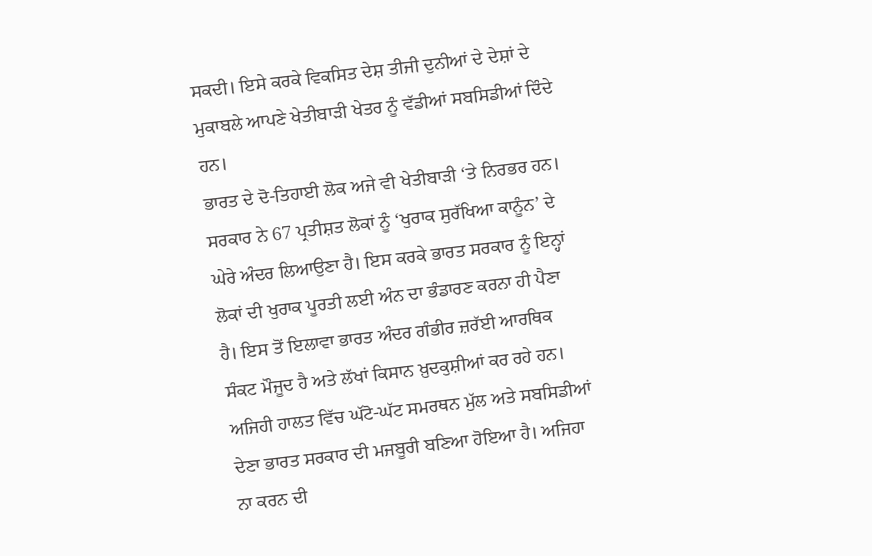ਸਕਦੀ। ਇਸੇ ਕਰਕੇ ਵਿਕਸਿਤ ਦੇਸ਼ ਤੀਜੀ ਦੁਨੀਆਂ ਦੇ ਦੇਸ਼ਾਂ ਦੇ ਮੁਕਾਬਲੇ ਆਪਣੇ ਖੇਤੀਬਾੜੀ ਖੇਤਰ ਨੂੰ ਵੱਡੀਆਂ ਸਬਸਿਡੀਆਂ ਦਿੰਦੇ ਹਨ।
ਭਾਰਤ ਦੇ ਦੋ-ਤਿਹਾਈ ਲੋਕ ਅਜੇ ਵੀ ਖੇਤੀਬਾੜੀ ‘ਤੇ ਨਿਰਭਰ ਹਨ। ਸਰਕਾਰ ਨੇ 67 ਪ੍ਰਤੀਸ਼ਤ ਲੋਕਾਂ ਨੂੰ ‘ਖੁਰਾਕ ਸੁਰੱਖਿਆ ਕਾਨੂੰਨ’ ਦੇ ਘੇਰੇ ਅੰਦਰ ਲਿਆਉਣਾ ਹੈ। ਇਸ ਕਰਕੇ ਭਾਰਤ ਸਰਕਾਰ ਨੂੰ ਇਨ੍ਹਾਂ ਲੋਕਾਂ ਦੀ ਖੁਰਾਕ ਪੂਰਤੀ ਲਈ ਅੰਨ ਦਾ ਭੰਡਾਰਣ ਕਰਨਾ ਹੀ ਪੈਣਾ ਹੈ। ਇਸ ਤੋਂ ਇਲਾਵਾ ਭਾਰਤ ਅੰਦਰ ਗੰਭੀਰ ਜ਼ਰੱਈ ਆਰਥਿਕ  ਸੰਕਟ ਮੌਜੂਦ ਹੈ ਅਤੇ ਲੱਖਾਂ ਕਿਸਾਨ ਖ਼ੁਦਕੁਸ਼ੀਆਂ ਕਰ ਰਹੇ ਹਨ। ਅਜਿਹੀ ਹਾਲਤ ਵਿੱਚ ਘੱਟੋ-ਘੱਟ ਸਮਰਥਨ ਮੁੱਲ ਅਤੇ ਸਬਸਿਡੀਆਂ ਦੇਣਾ ਭਾਰਤ ਸਰਕਾਰ ਦੀ ਮਜਬੂਰੀ ਬਣਿਆ ਹੋਇਆ ਹੈ। ਅਜਿਹਾ ਨਾ ਕਰਨ ਦੀ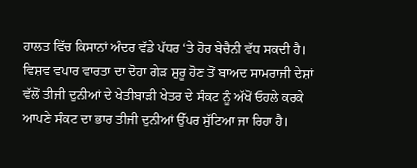ਹਾਲਤ ਵਿੱਚ ਕਿਸਾਨਾਂ ਅੰਦਰ ਵੱਡੇ ਪੱਧਰ ‘ਤੇ ਹੋਰ ਬੇਚੈਨੀ ਵੱਧ ਸਕਦੀ ਹੈ। ਵਿਸ਼ਵ ਵਪਾਰ ਵਾਰਤਾ ਦਾ ਦੋਹਾ ਗੇੜ ਸ਼ੁਰੂ ਹੋਣ ਤੋਂ ਬਾਅਦ ਸਾਮਰਾਜੀ ਦੇਸ਼ਾਂ ਵੱਲੋਂ ਤੀਜੀ ਦੁਨੀਆਂ ਦੇ ਖੇਤੀਬਾੜੀ ਖੇਤਰ ਦੇ ਸੰਕਟ ਨੂੰ ਅੱਖੋਂ ਓਹਲੇ ਕਰਕੇ ਆਪਣੇ ਸੰਕਟ ਦਾ ਭਾਰ ਤੀਜੀ ਦੁਨੀਆਂ ਉੱਪਰ ਸੁੱਟਿਆ ਜਾ ਰਿਹਾ ਹੈ।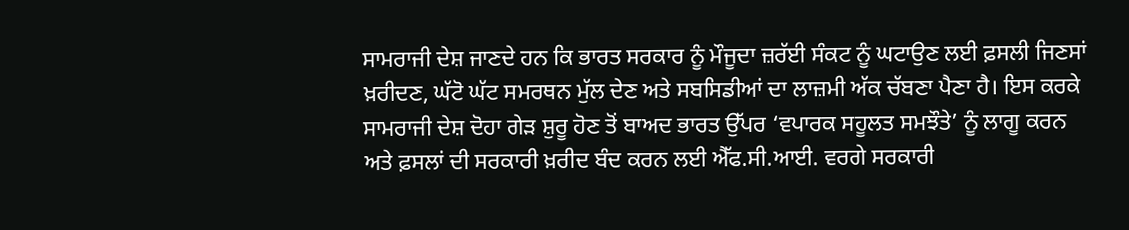ਸਾਮਰਾਜੀ ਦੇਸ਼ ਜਾਣਦੇ ਹਨ ਕਿ ਭਾਰਤ ਸਰਕਾਰ ਨੂੰ ਮੌਜੂਦਾ ਜ਼ਰੱਈ ਸੰਕਟ ਨੂੰ ਘਟਾਉਣ ਲਈ ਫ਼ਸਲੀ ਜਿਣਸਾਂ ਖ਼ਰੀਦਣ, ਘੱਟੋ ਘੱਟ ਸਮਰਥਨ ਮੁੱਲ ਦੇਣ ਅਤੇ ਸਬਸਿਡੀਆਂ ਦਾ ਲਾਜ਼ਮੀ ਅੱਕ ਚੱਬਣਾ ਪੈਣਾ ਹੈ। ਇਸ ਕਰਕੇ ਸਾਮਰਾਜੀ ਦੇਸ਼ ਦੋਹਾ ਗੇੜ ਸ਼ੁਰੂ ਹੋਣ ਤੋਂ ਬਾਅਦ ਭਾਰਤ ਉੱਪਰ ‘ਵਪਾਰਕ ਸਹੂਲਤ ਸਮਝੌਤੇ’ ਨੂੰ ਲਾਗੂ ਕਰਨ ਅਤੇ ਫ਼ਸਲਾਂ ਦੀ ਸਰਕਾਰੀ ਖ਼ਰੀਦ ਬੰਦ ਕਰਨ ਲਈ ਐੱਫ.ਸੀ.ਆਈ. ਵਰਗੇ ਸਰਕਾਰੀ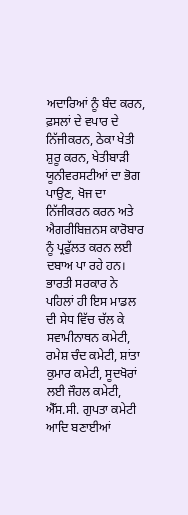ਅਦਾਰਿਆਂ ਨੂੰ ਬੰਦ ਕਰਨ, ਫ਼ਸਲਾਂ ਦੇ ਵਪਾਰ ਦੇ ਨਿੱਜੀਕਰਨ, ਠੇਕਾ ਖੇਤੀ ਸ਼ੁਰੂ ਕਰਨ, ਖੇਤੀਬਾੜੀ ਯੂਨੀਵਰਸਟੀਆਂ ਦਾ ਭੋਗ ਪਾਉਣ, ਖੋਜ ਦਾ ਨਿੱਜੀਕਰਨ ਕਰਨ ਅਤੇ ਐਗਰੀਬਿਜ਼ਨਸ ਕਾਰੋਬਾਰ ਨੂੰ ਪ੍ਰਫੁੱਲਤ ਕਰਨ ਲਈ ਦਬਾਅ ਪਾ ਰਹੇ ਹਨ। ਭਾਰਤੀ ਸਰਕਾਰ ਨੇ ਪਹਿਲਾਂ ਹੀ ਇਸ ਮਾਡਲ ਦੀ ਸੇਧ ਵਿੱਚ ਚੱਲ ਕੇ ਸਵਾਮੀਨਾਥਨ ਕਮੇਟੀ, ਰਮੇਸ਼ ਚੰਦ ਕਮੇਟੀ, ਸ਼ਾਂਤਾ ਕੁਮਾਰ ਕਮੇਟੀ, ਸੂਦਖੋਰਾਂ ਲਈ ਜੌਹਲ ਕਮੇਟੀ, ਐੱਸ.ਸੀ. ਗੁਪਤਾ ਕਮੇਟੀ ਆਦਿ ਬਣਾਈਆਂ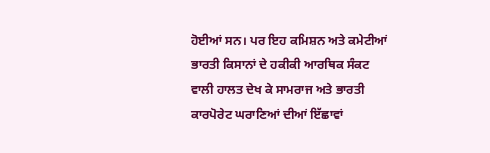ਹੋਈਆਂ ਸਨ। ਪਰ ਇਹ ਕਮਿਸ਼ਨ ਅਤੇ ਕਮੇਟੀਆਂ ਭਾਰਤੀ ਕਿਸਾਨਾਂ ਦੇ ਹਕੀਕੀ ਆਰਥਿਕ ਸੰਕਟ ਵਾਲੀ ਹਾਲਤ ਦੇਖ ਕੇ ਸਾਮਰਾਜ ਅਤੇ ਭਾਰਤੀ ਕਾਰਪੋਰੇਟ ਘਰਾਣਿਆਂ ਦੀਆਂ ਇੱਛਾਵਾਂ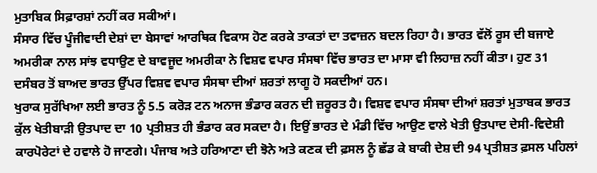ਮੁਤਾਬਿਕ ਸਿਫ਼ਾਰਸ਼ਾਂ ਨਹੀਂ ਕਰ ਸਕੀਆਂ।
ਸੰਸਾਰ ਵਿੱਚ ਪੂੰਜੀਵਾਦੀ ਦੇਸ਼ਾਂ ਦਾ ਬੇਸਾਵਾਂ ਆਰਥਿਕ ਵਿਕਾਸ ਹੋਣ ਕਰਕੇ ਤਾਕਤਾਂ ਦਾ ਤਵਾਜ਼ਨ ਬਦਲ ਰਿਹਾ ਹੈ। ਭਾਰਤ ਵੱਲੋਂ ਰੂਸ ਦੀ ਬਜਾਏ ਅਮਰੀਕਾ ਨਾਲ ਸਾਂਝ ਵਧਾਉਣ ਦੇ ਬਾਵਜੂਦ ਅਮਰੀਕਾ ਨੇ ਵਿਸ਼ਵ ਵਪਾਰ ਸੰਸਥਾ ਵਿੱਚ ਭਾਰਤ ਦਾ ਮਾਸਾ ਵੀ ਲਿਹਾਜ਼ ਨਹੀਂ ਕੀਤਾ। ਹੁਣ 31 ਦਸੰਬਰ ਤੋਂ ਬਾਅਦ ਭਾਰਤ ਉੱਪਰ ਵਿਸ਼ਵ ਵਪਾਰ ਸੰਸਥਾ ਦੀਆਂ ਸ਼ਰਤਾਂ ਲਾਗੂ ਹੋ ਸਕਦੀਆਂ ਹਨ।
ਖੁਰਾਕ ਸੁਰੱਖਿਆ ਲਈ ਭਾਰਤ ਨੂੰ 5.5 ਕਰੋੜ ਟਨ ਅਨਾਜ ਭੰਡਾਰ ਕਰਨ ਦੀ ਜ਼ਰੂਰਤ ਹੈ। ਵਿਸ਼ਵ ਵਪਾਰ ਸੰਸਥਾ ਦੀਆਂ ਸ਼ਰਤਾਂ ਮੁਤਾਬਕ ਭਾਰਤ ਕੁੱਲ ਖੇਤੀਬਾੜੀ ਉਤਪਾਦ ਦਾ 10 ਪ੍ਰਤੀਸ਼ਤ ਹੀ ਭੰਡਾਰ ਕਰ ਸਕਦਾ ਹੈ। ਇਉਂ ਭਾਰਤ ਦੇ ਮੰਡੀ ਵਿੱਚ ਆਉਣ ਵਾਲੇ ਖੇਤੀ ਉਤਪਾਦ ਦੇਸੀ-ਵਿਦੇਸ਼ੀ ਕਾਰਪੋਰੇਟਾਂ ਦੇ ਹਵਾਲੇ ਹੋ ਜਾਣਗੇ। ਪੰਜਾਬ ਅਤੇ ਹਰਿਆਣਾ ਦੀ ਝੋਨੇ ਅਤੇ ਕਣਕ ਦੀ ਫ਼ਸਲ ਨੂੰ ਛੱਡ ਕੇ ਬਾਕੀ ਦੇਸ਼ ਦੀ 94 ਪ੍ਰਤੀਸ਼ਤ ਫ਼ਸਲ ਪਹਿਲਾਂ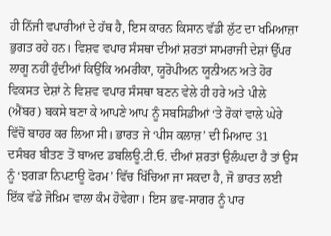ਹੀ ਨਿੱਜੀ ਵਪਾਰੀਆਂ ਦੇ ਹੱਥ ਹੈ, ਇਸ ਕਾਰਨ ਕਿਸਾਨ ਵੱਡੀ ਲੁੱਟ ਦਾ ਖਮਿਆਜ਼ਾ ਭੁਗਤ ਰਹੇ ਹਨ। ਵਿਸ਼ਵ ਵਪਾਰ ਸੰਸਥਾ ਦੀਆਂ ਸ਼ਰਤਾਂ ਸਾਮਰਾਜੀ ਦੇਸ਼ਾਂ ਉੱਪਰ ਲਾਗੂ ਨਹੀਂ ਹੁੰਦੀਆਂ ਕਿਉਂਕਿ ਅਮਰੀਕਾ, ਯੂਰੋਪੀਅਨ ਯੂਨੀਅਨ ਅਤੇ ਹੋਰ ਵਿਕਸਤ ਦੇਸ਼ਾਂ ਨੇ ਵਿਸ਼ਵ ਵਪਾਰ ਸੰਸਥਾ ਬਣਨ ਵੇਲੇ ਹੀ ਹਰੇ ਅਤੇ ਪੀਲੇ (ਐਂਬਰ) ਬਕਸੇ ਬਣਾ ਕੇ ਆਪਣੇ ਆਪ ਨੂੰ ਸਬਸਿਡੀਆਂ ‘ਤੇ ਰੋਕਾਂ ਵਾਲੇ ਘੇਰੇ ਵਿੱਚੋਂ ਬਾਹਰ ਕਰ ਲਿਆ ਸੀ। ਭਾਰਤ ਜੇ ‘ਪੀਸ ਕਲਾਜ਼’ ਦੀ ਮਿਆਦ 31 ਦਸੰਬਰ ਬੀਤਣ ਤੋਂ ਬਾਅਦ ਡਬਲਿਊ.ਟੀ.ਓ. ਦੀਆਂ ਸ਼ਰਤਾਂ ਉਲੰਘਦਾ ਹੈ ਤਾਂ ਉਸ ਨੂੰ ‘ਝਗੜਾ ਨਿਪਟਾਊ ਫੋਰਮ’ ਵਿੱਚ ਖਿੱਚਿਆ ਜਾ ਸਕਦਾ ਹੈ, ਜੋ ਭਾਰਤ ਲਈ ਇੱਕ ਵੱਡੇ ਜੋਖ਼ਿਮ ਵਾਲਾ ਕੰਮ ਹੋਵੇਗਾ। ਇਸ ਭਵ-ਸਾਗਰ ਨੂੰ ਪਾਰ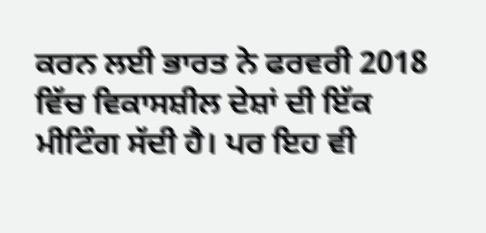ਕਰਨ ਲਈ ਭਾਰਤ ਨੇ ਫਰਵਰੀ 2018 ਵਿੱਚ ਵਿਕਾਸਸ਼ੀਲ ਦੇਸ਼ਾਂ ਦੀ ਇੱਕ ਮੀਟਿੰਗ ਸੱਦੀ ਹੈ। ਪਰ ਇਹ ਵੀ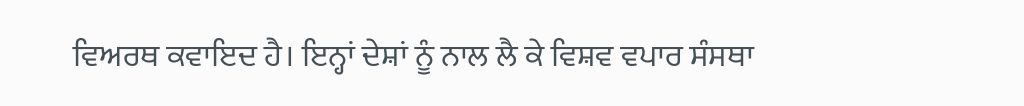ਵਿਅਰਥ ਕਵਾਇਦ ਹੈ। ਇਨ੍ਹਾਂ ਦੇਸ਼ਾਂ ਨੂੰ ਨਾਲ ਲੈ ਕੇ ਵਿਸ਼ਵ ਵਪਾਰ ਸੰਸਥਾ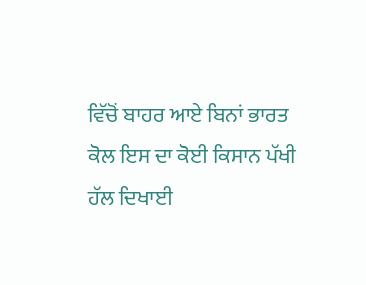ਵਿੱਚੋਂ ਬਾਹਰ ਆਏ ਬਿਨਾਂ ਭਾਰਤ ਕੋਲ ਇਸ ਦਾ ਕੋਈ ਕਿਸਾਨ ਪੱਖੀ ਹੱਲ ਦਿਖਾਈ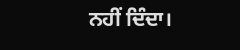ਨਹੀਂ ਦਿੰਦਾ।